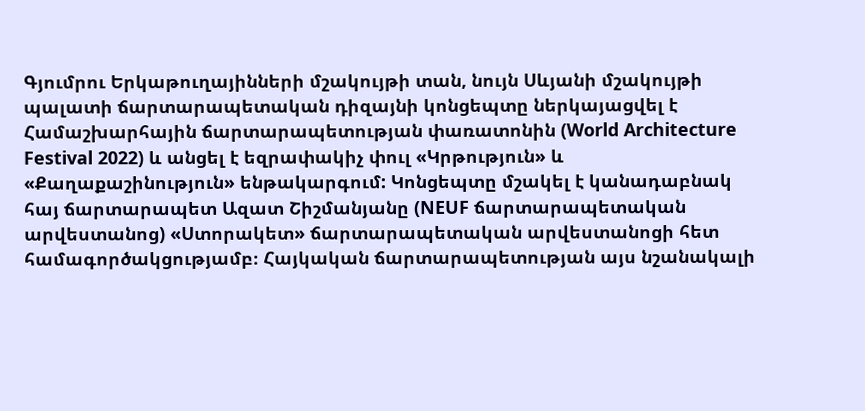Գյումրու Երկաթուղայինների մշակույթի տան, նույն Սևյանի մշակույթի պալատի ճարտարապետական դիզայնի կոնցեպտը ներկայացվել է Համաշխարհային ճարտարապետության փառատոնին (World Architecture Festival 2022) և անցել է եզրափակիչ փուլ «Կրթություն» և «Քաղաքաշինություն» ենթակարգում: Կոնցեպտը մշակել է կանադաբնակ հայ ճարտարապետ Ազատ Շիշմանյանը (NEUF ճարտարապետական արվեստանոց) «Ստորակետ» ճարտարապետական արվեստանոցի հետ համագործակցությամբ։ Հայկական ճարտարապետության այս նշանակալի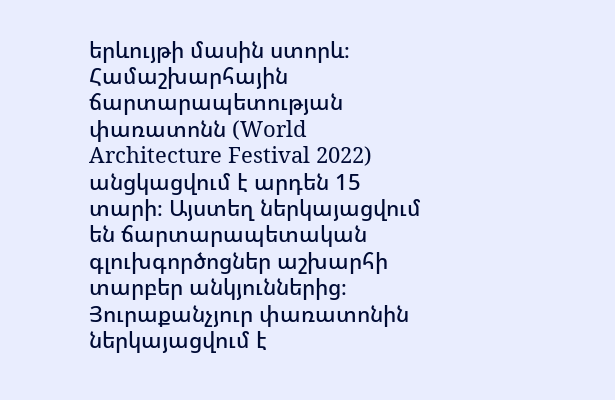երևույթի մասին ստորև։ Համաշխարհային ճարտարապետության փառատոնն (World Architecture Festival 2022) անցկացվում է արդեն 15 տարի։ Այստեղ ներկայացվում են ճարտարապետական գլուխգործոցներ աշխարհի տարբեր անկյուններից։ Յուրաքանչյուր փառատոնին ներկայացվում է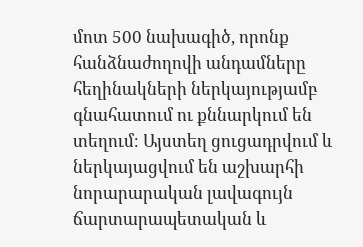մոտ 500 նախագիծ, որոնք հանձնաժողովի անդամները հեղինակների ներկայությամբ գնահատում ու քննարկում են տեղում։ Այստեղ ցուցադրվում և ներկայացվում են աշխարհի նորարարական լավագույն ճարտարապետական և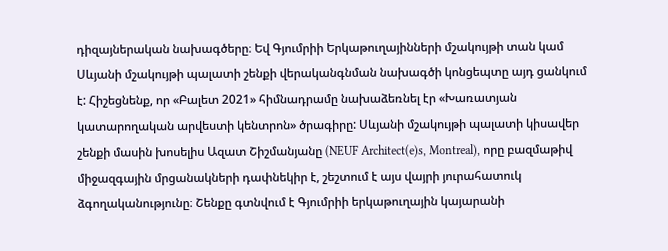դիզայներական նախագծերը։ Եվ Գյումրիի Երկաթուղայինների մշակույթի տան կամ Սևյանի մշակույթի պալատի շենքի վերականգնման նախագծի կոնցեպտը այդ ցանկում է: Հիշեցնենք, որ «Բալետ 2021» հիմնադրամը նախաձեռնել էր «Խառատյան կատարողական արվեստի կենտրոն» ծրագիրը: Սևյանի մշակույթի պալատի կիսավեր շենքի մասին խոսելիս Ազատ Շիշմանյանը (NEUF Architect(e)s, Montreal), որը բազմաթիվ միջազգային մրցանակների դափնեկիր է, շեշտում է այս վայրի յուրահատուկ ձգողականությունը։ Շենքը գտնվում է Գյումրիի երկաթուղային կայարանի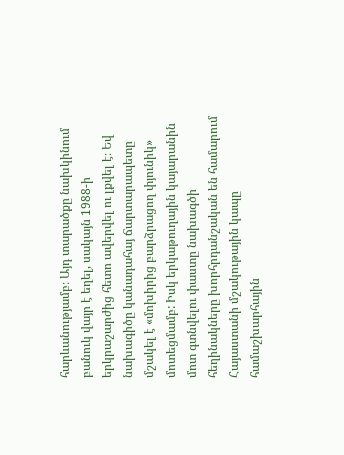հարևանությամբ։ Այդ տարածքը նախկինում բանուկ վայր է եղել, սակայն 1988-ի երկրաշարժից հետո ավերվել ու լքվել է։ Եվ նախագիծը կանադահայ ճարտարապետը մշակել է «մոխիրից բարձրացող փյունիկ» մոտեցմամբ: Իսկ երկաթուղային կայարանին մոտ գտնվելու փաստը նախագծի հեղինակները խորհրդանշական են համարում Հայաստանի մշակութային կապը համաշխարհային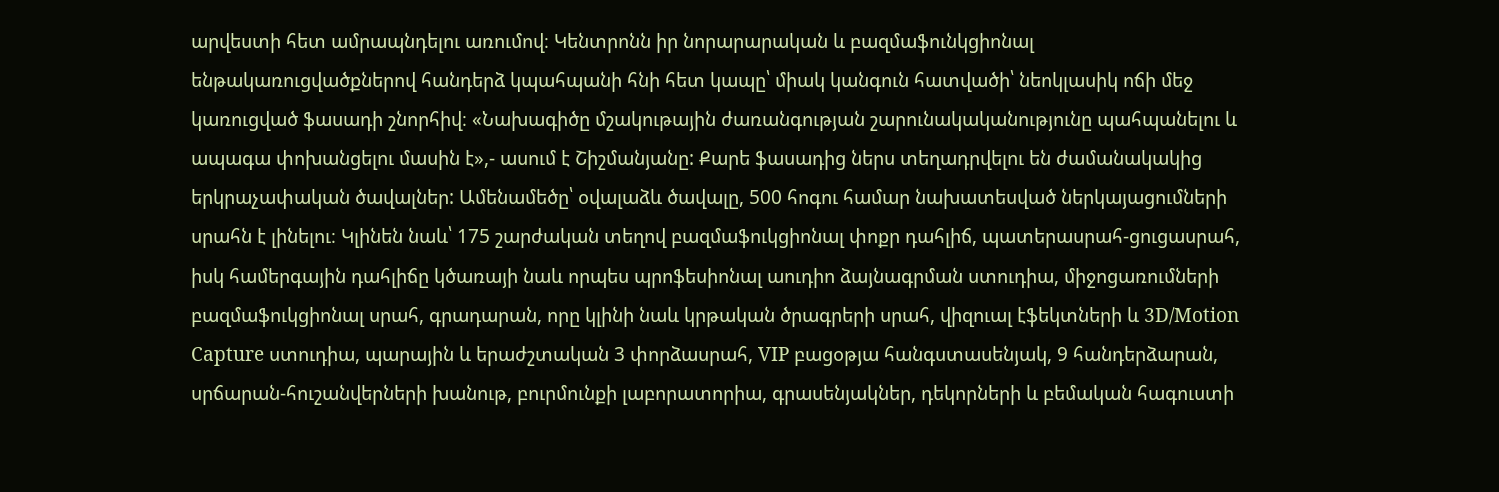արվեստի հետ ամրապնդելու առումով։ Կենտրոնն իր նորարարական և բազմաֆունկցիոնալ ենթակառուցվածքներով հանդերձ կպահպանի հնի հետ կապը՝ միակ կանգուն հատվածի՝ նեոկլասիկ ոճի մեջ կառուցված ֆասադի շնորհիվ։ «Նախագիծը մշակութային ժառանգության շարունակականությունը պահպանելու և ապագա փոխանցելու մասին է»,- ասում է Շիշմանյանը: Քարե ֆասադից ներս տեղադրվելու են ժամանակակից երկրաչափական ծավալներ: Ամենամեծը՝ օվալաձև ծավալը, 500 հոգու համար նախատեսված ներկայացումների սրահն է լինելու։ Կլինեն նաև՝ 175 շարժական տեղով բազմաֆուկցիոնալ փոքր դահլիճ, պատերասրահ-ցուցասրահ, իսկ համերգային դահլիճը կծառայի նաև որպես պրոֆեսիոնալ աուդիո ձայնագրման ստուդիա, միջոցառումների բազմաֆուկցիոնալ սրահ, գրադարան, որը կլինի նաև կրթական ծրագրերի սրահ, վիզուալ էֆեկտների և 3D/Motion Capture ստուդիա, պարային և երաժշտական 3 փորձասրահ, VIP բացօթյա հանգստասենյակ, 9 հանդերձարան, սրճարան-հուշանվերների խանութ, բուրմունքի լաբորատորիա, գրասենյակներ, դեկորների և բեմական հագուստի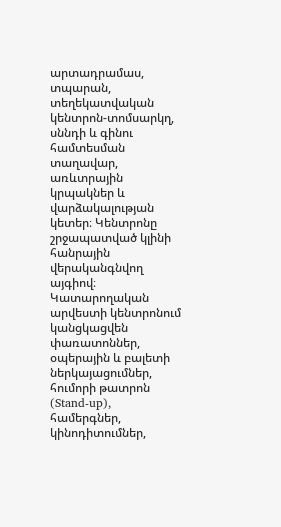արտադրամաս, տպարան, տեղեկատվական կենտրոն-տոմսարկղ, սննդի և գինու համտեսման տաղավար, առևտրային կրպակներ և վարձակալության կետեր։ Կենտրոնը շրջապատված կլինի հանրային վերականգնվող այգիով։ Կատարողական արվեստի կենտրոնում կանցկացվեն փառատոններ, օպերային և բալետի ներկայացումներ, հումորի թատրոն (Stand-up), համերգներ, կինոդիտումներ,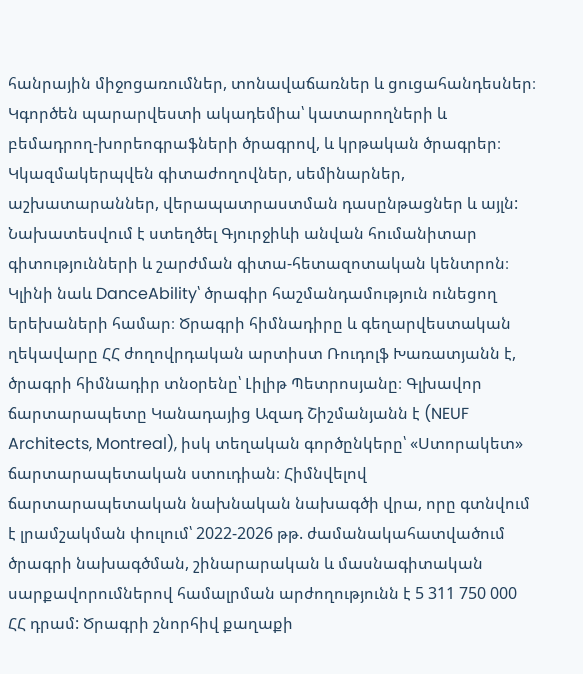հանրային միջոցառումներ, տոնավաճառներ և ցուցահանդեսներ։ Կգործեն պարարվեստի ակադեմիա՝ կատարողների և բեմադրող-խորեոգրաֆների ծրագրով, և կրթական ծրագրեր։ Կկազմակերպվեն գիտաժողովներ, սեմինարներ, աշխատարաններ, վերապատրաստման դասընթացներ և այլն: Նախատեսվում է ստեղծել Գյուրջիևի անվան հումանիտար գիտությունների և շարժման գիտա-հետազոտական կենտրոն։ Կլինի նաև DanceAbility՝ ծրագիր հաշմանդամություն ունեցող երեխաների համար։ Ծրագրի հիմնադիրը և գեղարվեստական ղեկավարը ՀՀ ժողովրդական արտիստ Ռուդոլֆ Խառատյանն է, ծրագրի հիմնադիր տնօրենը՝ Լիլիթ Պետրոսյանը։ Գլխավոր ճարտարապետը Կանադայից Ազադ Շիշմանյանն է (NEUF Architects, Montreal), իսկ տեղական գործընկերը՝ «Ստորակետ» ճարտարապետական ստուդիան։ Հիմնվելով ճարտարապետական նախնական նախագծի վրա, որը գտնվում է լրամշակման փուլում՝ 2022-2026 թթ. ժամանակահատվածում ծրագրի նախագծման, շինարարական և մասնագիտական սարքավորումներով համալրման արժողությունն է 5 311 750 000 ՀՀ դրամ: Ծրագրի շնորհիվ քաղաքի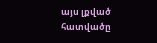այս լքված հատվածը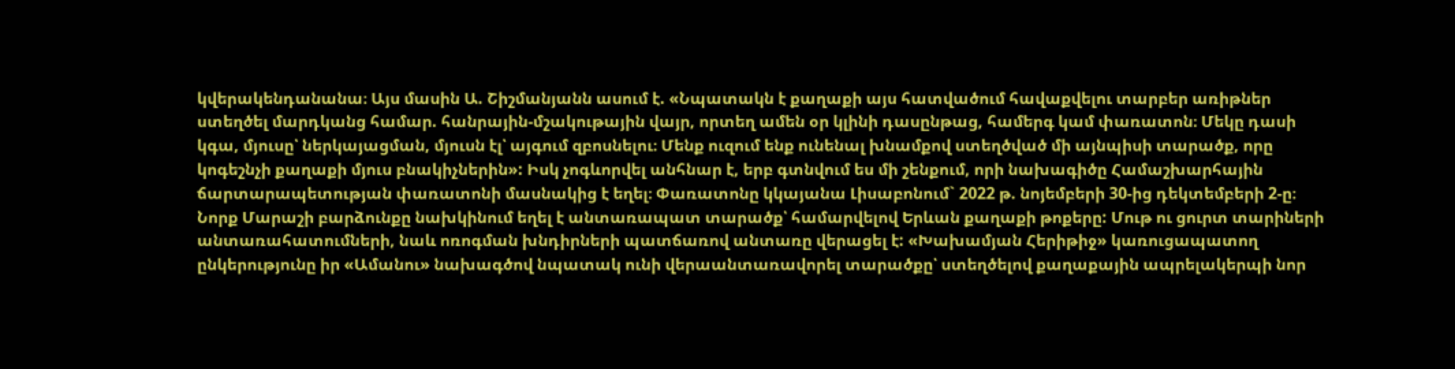կվերակենդանանա։ Այս մասին Ա. Շիշմանյանն ասում է. «Նպատակն է քաղաքի այս հատվածում հավաքվելու տարբեր առիթներ ստեղծել մարդկանց համար. հանրային-մշակութային վայր, որտեղ ամեն օր կլինի դասընթաց, համերգ կամ փառատոն։ Մեկը դասի կգա, մյուսը՝ ներկայացման, մյուսն էլ՝ այգում զբոսնելու։ Մենք ուզում ենք ունենալ խնամքով ստեղծված մի այնպիսի տարածք, որը կոգեշնչի քաղաքի մյուս բնակիչներին»: Իսկ չոգևորվել անհնար է, երբ գտնվում ես մի շենքում, որի նախագիծը Համաշխարհային ճարտարապետության փառատոնի մասնակից է եղել։ Փառատոնը կկայանա Լիսաբոնում` 2022 թ. նոյեմբերի 30-ից դեկտեմբերի 2-ը։
Նորք Մարաշի բարձունքը նախկինում եղել է անտառապատ տարածք՝ համարվելով Երևան քաղաքի թոքերը: Մութ ու ցուրտ տարիների անտառահատումների, նաև ոռոգման խնդիրների պատճառով անտառը վերացել է: «Խախամյան Հերիթիջ» կառուցապատող ընկերությունը իր «Ամանու» նախագծով նպատակ ունի վերաանտառավորել տարածքը՝ ստեղծելով քաղաքային ապրելակերպի նոր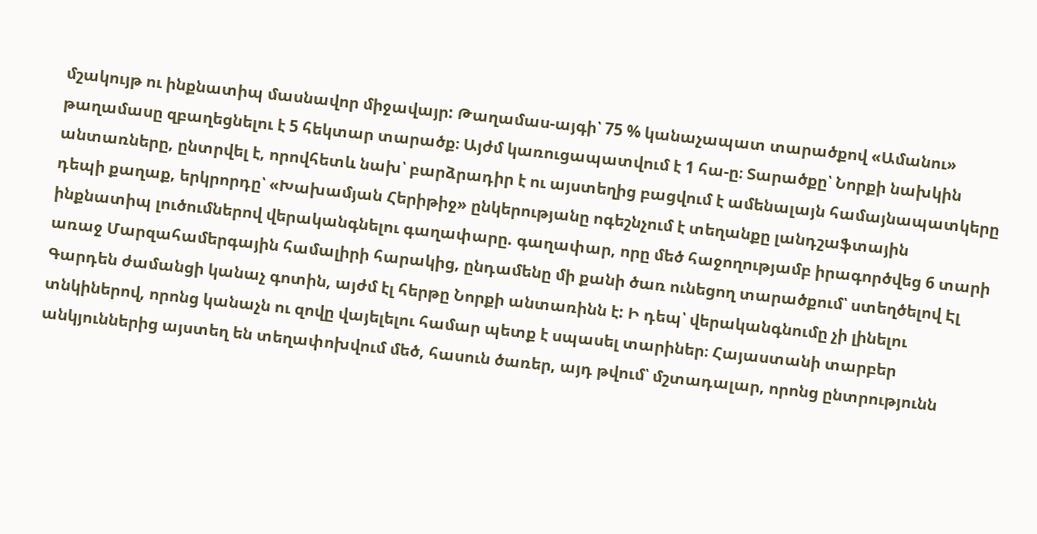մշակույթ ու ինքնատիպ մասնավոր միջավայր: Թաղամաս-այգի՝ 75 % կանաչապատ տարածքով «Ամանու» թաղամասը զբաղեցնելու է 5 հեկտար տարածք։ Այժմ կառուցապատվում է 1 հա-ը։ Տարածքը՝ Նորքի նախկին անտառները, ընտրվել է, որովհետև նախ՝ բարձրադիր է ու այստեղից բացվում է ամենալայն համայնապատկերը դեպի քաղաք, երկրորդը՝ «Խախամյան Հերիթիջ» ընկերությանը ոգեշնչում է տեղանքը լանդշաֆտային ինքնատիպ լուծումներով վերականգնելու գաղափարը. գաղափար, որը մեծ հաջողությամբ իրագործվեց 6 տարի առաջ Մարզահամերգային համալիրի հարակից, ընդամենը մի քանի ծառ ունեցող տարածքում՝ ստեղծելով Էլ Գարդեն ժամանցի կանաչ գոտին, այժմ էլ հերթը Նորքի անտառինն է: Ի դեպ՝ վերականգնումը չի լինելու տնկիներով, որոնց կանաչն ու զովը վայելելու համար պետք է սպասել տարիներ։ Հայաստանի տարբեր անկյուններից այստեղ են տեղափոխվում մեծ, հասուն ծառեր, այդ թվում՝ մշտադալար, որոնց ընտրությունն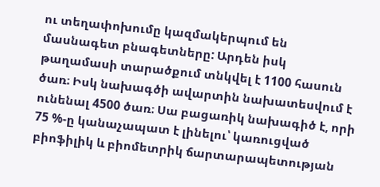ու տեղափոխումը կազմակերպում են մասնագետ բնագետները: Արդեն իսկ թաղամասի տարածքում տնկվել է 1100 հասուն ծառ։ Իսկ նախագծի ավարտին նախատեսվում է ունենալ 4500 ծառ։ Սա բացառիկ նախագիծ է, որի 75 %-ը կանաչապատ է լինելու՝ կառուցված բիոֆիլիկ և բիոմետրիկ ճարտարապետության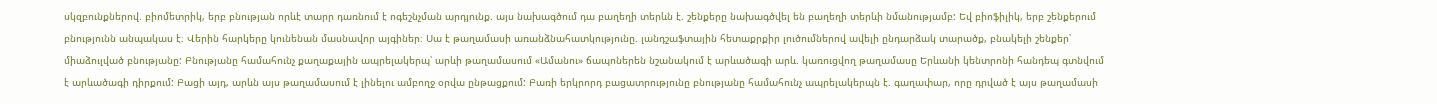սկզբունքներով. բիոմետրիկ, երբ բնության որևէ տարր դառնում է ոգեշնչման արդյունք. այս նախագծում դա բաղեղի տերևն է. շենքերը նախագծվել են բաղեղի տերևի նմանությամբ: Եվ բիոֆիլիկ, երբ շենքերում բնությունն անպակաս է։ Վերին հարկերը կունենան մասնավոր այգիներ։ Սա է թաղամասի առանձնահատկությունը. լանդշաֆտային հետաքրքիր լուծումներով ավելի ընդարձակ տարածք, բնակելի շենքեր՝ միաձուլված բնությանը: Բնությանը համահունչ քաղաքային ապրելակերպ՝ արևի թաղամասում «Ամանու» ճապոներեն նշանակում է արևածագի արև. կառուցվող թաղամասը Երևանի կենտրոնի հանդեպ գտնվում է արևածագի դիրքում: Բացի այդ, արևն այս թաղամասում է լինելու ամբողջ օրվա ընթացքում: Բառի երկրորդ բացատրությունը բնությանը համահունչ ապրելակերպն է. գաղափար, որը դրված է այս թաղամասի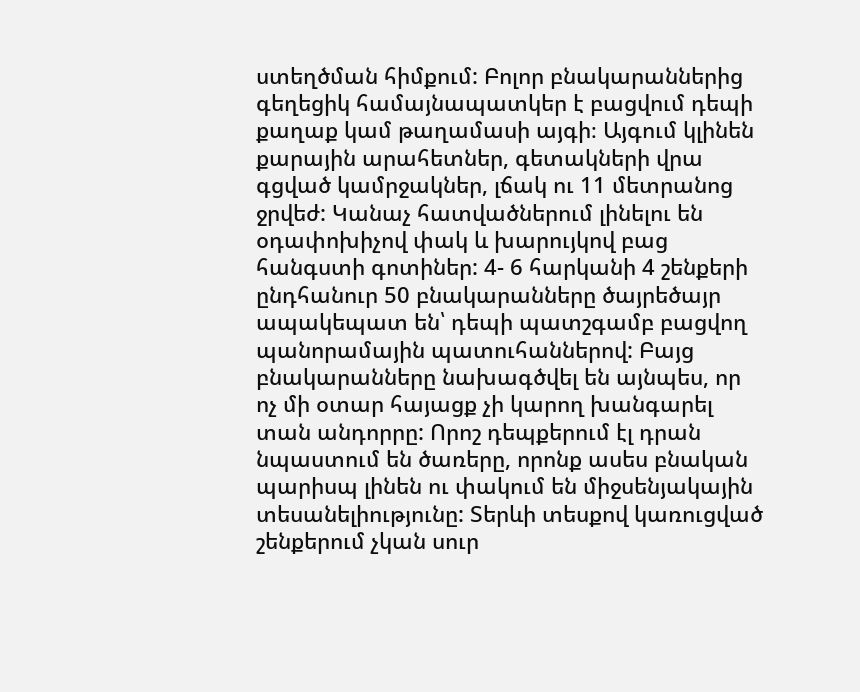ստեղծման հիմքում: Բոլոր բնակարաններից գեղեցիկ համայնապատկեր է բացվում դեպի քաղաք կամ թաղամասի այգի։ Այգում կլինեն քարային արահետներ, գետակների վրա գցված կամրջակներ, լճակ ու 11 մետրանոց ջրվեժ: Կանաչ հատվածներում լինելու են օդափոխիչով փակ և խարույկով բաց հանգստի գոտիներ: 4- 6 հարկանի 4 շենքերի ընդհանուր 50 բնակարանները ծայրեծայր ապակեպատ են՝ դեպի պատշգամբ բացվող պանորամային պատուհաններով: Բայց բնակարանները նախագծվել են այնպես, որ ոչ մի օտար հայացք չի կարող խանգարել տան անդորրը: Որոշ դեպքերում էլ դրան նպաստում են ծառերը, որոնք ասես բնական պարիսպ լինեն ու փակում են միջսենյակային տեսանելիությունը: Տերևի տեսքով կառուցված շենքերում չկան սուր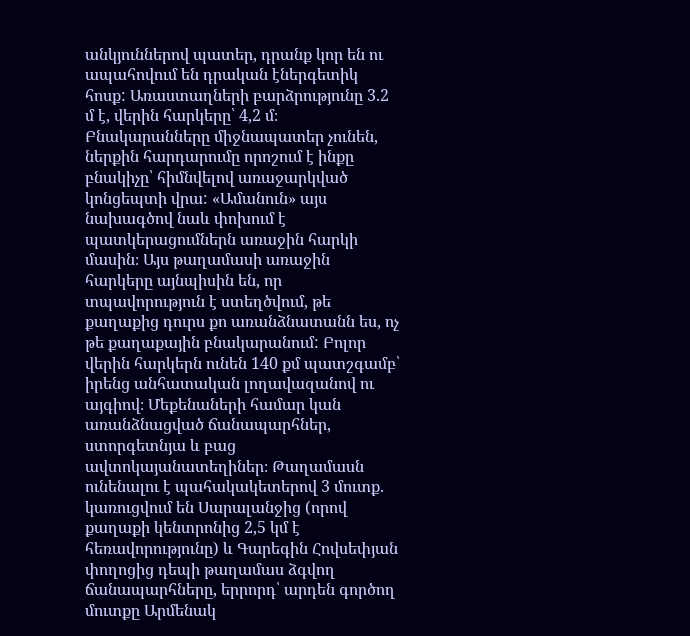անկյուններով պատեր, դրանք կոր են ու ապահովում են դրական էներգետիկ հոսք: Առաստաղների բարձրությունը 3.2 մ է, վերին հարկերը՝ 4,2 մ։ Բնակարանները միջնապատեր չունեն, ներքին հարդարումը որոշում է ինքը բնակիչը՝ հիմնվելով առաջարկված կոնցեպտի վրա: «Ամանուն» այս նախագծով նաև փոխում է պատկերացումներն առաջին հարկի մասին։ Այս թաղամասի առաջին հարկերը այնպիսին են, որ տպավորություն է ստեղծվում, թե քաղաքից դուրս քո առանձնատանն ես, ոչ թե քաղաքային բնակարանում: Բոլոր վերին հարկերն ունեն 140 քմ պատշգամբ՝ իրենց անհատական լողավազանով ու այգիով։ Մեքենաների համար կան առանձնացված ճանապարհներ, ստորգետնյա և բաց ավտոկայանատեղիներ։ Թաղամասն ունենալու է պահակակետերով 3 մուտք. կառուցվում են Սարալանջից (որով քաղաքի կենտրոնից 2,5 կմ է հեռավորությունը) և Գարեգին Հովսեփյան փողոցից դեպի թաղամաս ձգվող ճանապարհները, երրորդ՝ արդեն գործող մուտքը Արմենակ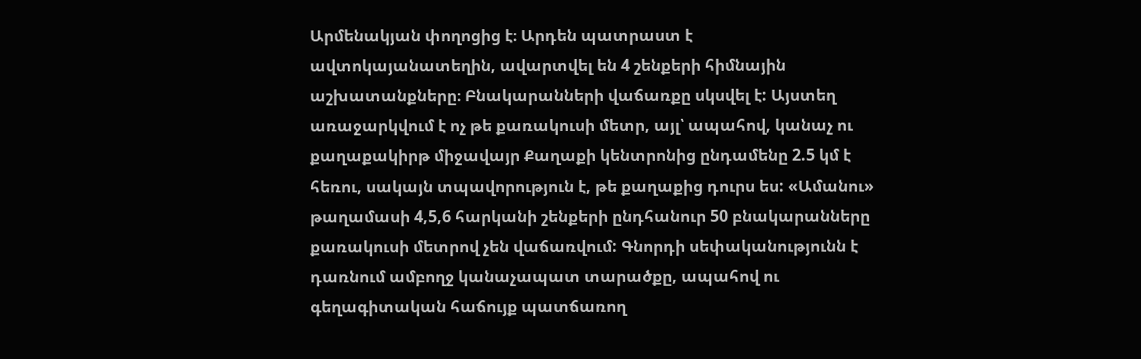Արմենակյան փողոցից է։ Արդեն պատրաստ է ավտոկայանատեղին, ավարտվել են 4 շենքերի հիմնային աշխատանքները։ Բնակարանների վաճառքը սկսվել է: Այստեղ առաջարկվում է ոչ թե քառակուսի մետր, այլ՝ ապահով, կանաչ ու քաղաքակիրթ միջավայր Քաղաքի կենտրոնից ընդամենը 2.5 կմ է հեռու, սակայն տպավորություն է, թե քաղաքից դուրս ես: «Ամանու» թաղամասի 4,5,6 հարկանի շենքերի ընդհանուր 50 բնակարանները քառակուսի մետրով չեն վաճառվում: Գնորդի սեփականությունն է դառնում ամբողջ կանաչապատ տարածքը, ապահով ու գեղագիտական հաճույք պատճառող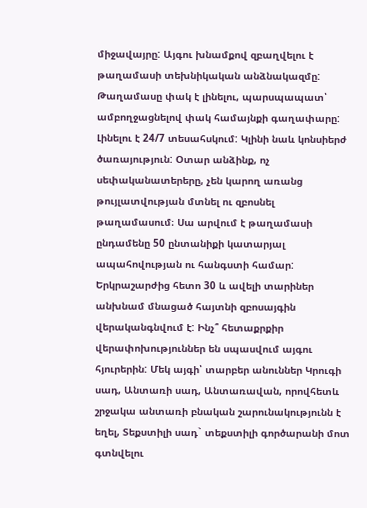միջավայրը: Այգու խնամքով զբաղվելու է թաղամասի տեխնիկական անձնակազմը: Թաղամասը փակ է լինելու, պարսպապատ՝ ամբողջացնելով փակ համայնքի գաղափարը: Լինելու է 24/7 տեսահսկում: Կլինի նաև կոնսիերժ ծառայություն: Օտար անձինք, ոչ սեփականատերերը, չեն կարող առանց թույլատվության մտնել ու զբոսնել թաղամասում։ Սա արվում է թաղամասի ընդամենը 50 ընտանիքի կատարյալ ապահովության ու հանգստի համար:
Երկրաշարժից հետո 30 և ավելի տարիներ անխնամ մնացած հայտնի զբոսայգին վերականգնվում է: Ինչ՞ հետաքրքիր վերափոխություններ են սպասվում այգու հյուրերին: Մեկ այգի՝ տարբեր անուններ Կրուգի սադ, Անտառի սադ, Անտառավան, որովհետև շրջակա անտառի բնական շարունակությունն է եղել, Տեքստիլի սադ` տեքստիլի գործարանի մոտ գտնվելու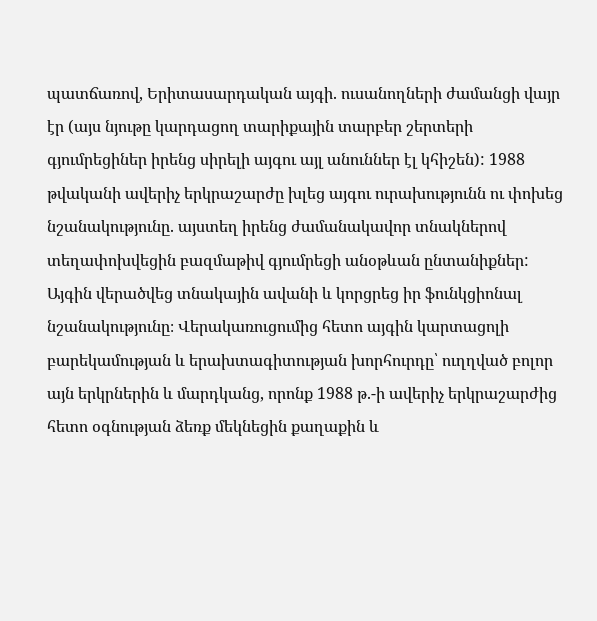պատճառով, Երիտասարդական այգի. ուսանողների ժամանցի վայր էր (այս նյութը կարդացող տարիքային տարբեր շերտերի գյումրեցիներ իրենց սիրելի այգու այլ անուններ էլ կհիշեն): 1988 թվականի ավերիչ երկրաշարժը խլեց այգու ուրախությունն ու փոխեց նշանակությունը. այստեղ իրենց ժամանակավոր տնակներով տեղափոխվեցին բազմաթիվ գյումրեցի անօթևան ընտանիքներ: Այգին վերածվեց տնակային ավանի և կորցրեց իր ֆունկցիոնալ նշանակությունը։ Վերակառուցումից հետո այգին կարտացոլի բարեկամության և երախտագիտության խորհուրդը՝ ուղղված բոլոր այն երկրներին և մարդկանց, որոնք 1988 թ.-ի ավերիչ երկրաշարժից հետո օգնության ձեռք մեկնեցին քաղաքին և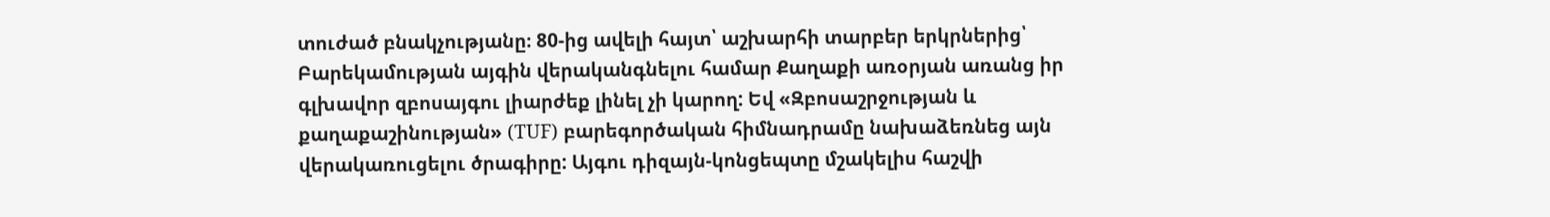տուժած բնակչությանը։ 80-ից ավելի հայտ՝ աշխարհի տարբեր երկրներից՝ Բարեկամության այգին վերականգնելու համար Քաղաքի առօրյան առանց իր գլխավոր զբոսայգու լիարժեք լինել չի կարող: Եվ «Զբոսաշրջության և քաղաքաշինության» (TUF) բարեգործական հիմնադրամը նախաձեռնեց այն վերակառուցելու ծրագիրը: Այգու դիզայն-կոնցեպտը մշակելիս հաշվի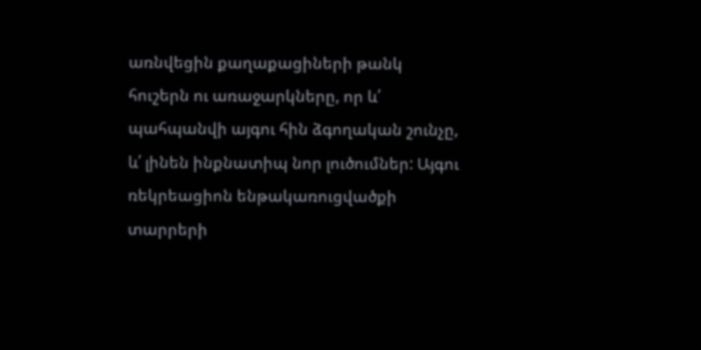առնվեցին քաղաքացիների թանկ հուշերն ու առաջարկները, որ և՛ պահպանվի այգու հին ձգողական շունչը, և՛ լինեն ինքնատիպ նոր լուծումներ: Այգու ռեկրեացիոն ենթակառուցվածքի տարրերի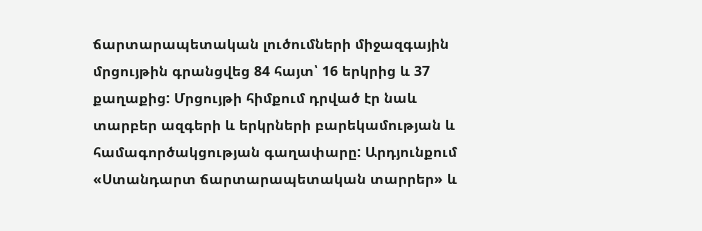ճարտարապետական լուծումների միջազգային մրցույթին գրանցվեց 84 հայտ՝ 16 երկրից և 37 քաղաքից: Մրցույթի հիմքում դրված էր նաև տարբեր ազգերի և երկրների բարեկամության և համագործակցության գաղափարը: Արդյունքում «Ստանդարտ ճարտարապետական տարրեր» և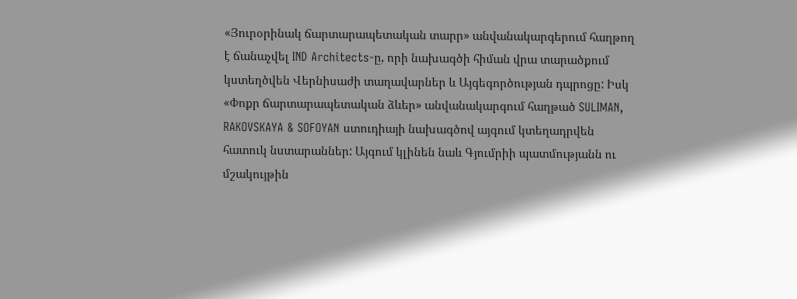«Յուրօրինակ ճարտարապետական տարր» անվանակարգերում հաղթող է ճանաչվել IND Architects-ը, որի նախագծի հիման վրա տարածքում կստեղծվեն Վերնիսաժի տաղավարներ և Այգեգործության դպրոցը: Իսկ «Փոքր ճարտարապետական ձևեր» անվանակարգում հաղթած SULIMAN, RAKOVSKAYA & SOFOYAN ստուդիայի նախագծով այգում կտեղադրվեն հատուկ նստարաններ: Այգում կլինեն նաև Գյումրիի պատմությանն ու մշակույթին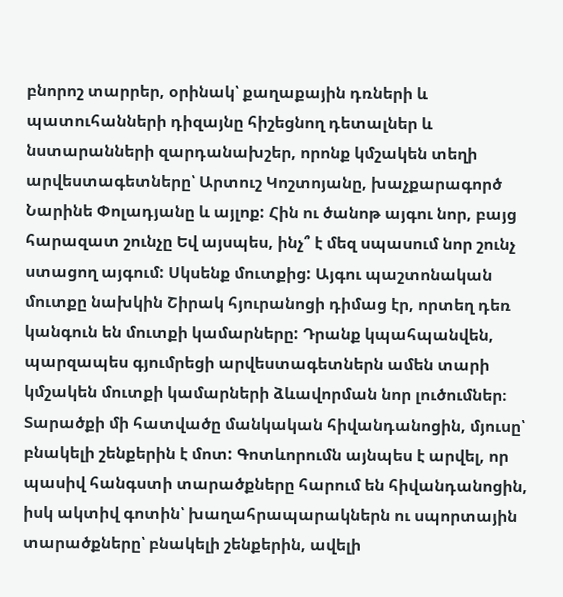բնորոշ տարրեր, օրինակ՝ քաղաքային դռների և պատուհանների դիզայնը հիշեցնող դետալներ և նստարանների զարդանախշեր, որոնք կմշակեն տեղի արվեստագետները՝ Արտուշ Կոշտոյանը, խաչքարագործ Նարինե Փոլադյանը և այլոք: Հին ու ծանոթ այգու նոր, բայց հարազատ շունչը Եվ այսպես, ինչ՞ է մեզ սպասում նոր շունչ ստացող այգում: Սկսենք մուտքից: Այգու պաշտոնական մուտքը նախկին Շիրակ հյուրանոցի դիմաց էր, որտեղ դեռ կանգուն են մուտքի կամարները: Դրանք կպահպանվեն, պարզապես գյումրեցի արվեստագետներն ամեն տարի կմշակեն մուտքի կամարների ձևավորման նոր լուծումներ։ Տարածքի մի հատվածը մանկական հիվանդանոցին, մյուսը՝ բնակելի շենքերին է մոտ: Գոտևորումն այնպես է արվել, որ պասիվ հանգստի տարածքները հարում են հիվանդանոցին, իսկ ակտիվ գոտին՝ խաղահրապարակներն ու սպորտային տարածքները՝ բնակելի շենքերին, ավելի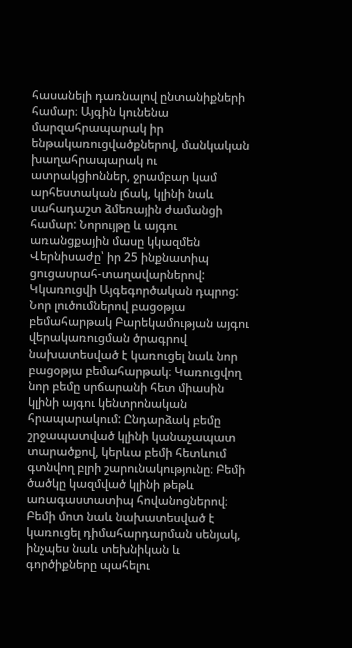հասանելի դառնալով ընտանիքների համար։ Այգին կունենա մարզահրապարակ իր ենթակառուցվածքներով, մանկական խաղահրապարակ ու ատրակցիոններ, ջրամբար կամ արհեստական լճակ, կլինի նաև սահադաշտ ձմեռային ժամանցի համար: Նորույթը և այգու առանցքային մասը կկազմեն Վերնիսաժը՝ իր 25 ինքնատիպ ցուցասրահ-տաղավարներով: Կկառուցվի Այգեգործական դպրոց: Նոր լուծումներով բացօթյա բեմահարթակ Բարեկամության այգու վերակառուցման ծրագրով նախատեսված է կառուցել նաև նոր բացօթյա բեմահարթակ։ Կառուցվող նոր բեմը սրճարանի հետ միասին կլինի այգու կենտրոնական հրապարակում: Ընդարձակ բեմը շրջապատված կլինի կանաչապատ տարածքով, կերևա բեմի հետևում գտնվող բլրի շարունակությունը։ Բեմի ծածկը կազմված կլինի թեթև առագաստատիպ հովանոցներով։ Բեմի մոտ նաև նախատեսված է կառուցել դիմահարդարման սենյակ, ինչպես նաև տեխնիկան և գործիքները պահելու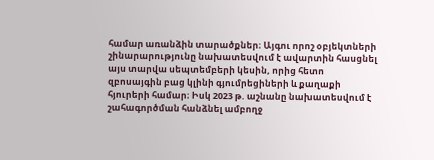համար առանձին տարածքներ։ Այգու որոշ օբյեկտների շինարարությունը նախատեսվում է ավարտին հասցնել այս տարվա սեպտեմբերի կեսին, որից հետո զբոսայգին բաց կլինի գյումրեցիների և քաղաքի հյուրերի համար։ Իսկ 2023 թ. աշնանը նախատեսվում է շահագործման հանձնել ամբողջ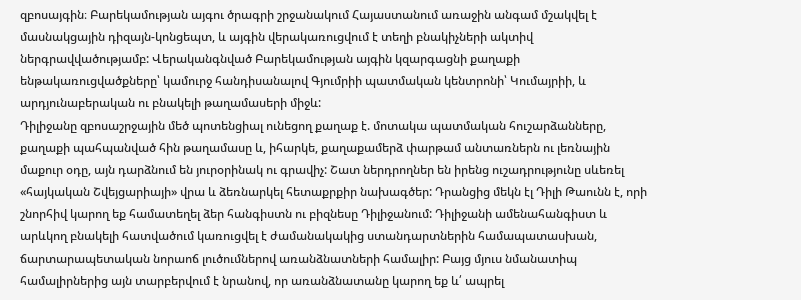զբոսայգին։ Բարեկամության այգու ծրագրի շրջանակում Հայաստանում առաջին անգամ մշակվել է մասնակցային դիզայն-կոնցեպտ, և այգին վերակառուցվում է տեղի բնակիչների ակտիվ ներգրավվածությամբ: Վերականգնված Բարեկամության այգին կզարգացնի քաղաքի ենթակառուցվածքները՝ կամուրջ հանդիսանալով Գյումրիի պատմական կենտրոնի՝ Կումայրիի, և արդյունաբերական ու բնակելի թաղամասերի միջև:
Դիլիջանը զբոսաշրջային մեծ պոտենցիալ ունեցող քաղաք է. մոտակա պատմական հուշարձանները, քաղաքի պահպանված հին թաղամասը և, իհարկե, քաղաքամերձ փարթամ անտառներն ու լեռնային մաքուր օդը, այն դարձնում են յուրօրինակ ու գրավիչ: Շատ ներդրողներ են իրենց ուշադրությունը սևեռել «հայկական Շվեյցարիայի» վրա և ձեռնարկել հետաքրքիր նախագծեր: Դրանցից մեկն էլ Դիլի Թաունն է, որի շնորհիվ կարող եք համատեղել ձեր հանգիստն ու բիզնեսը Դիլիջանում: Դիլիջանի ամենահանգիստ և արևկող բնակելի հատվածում կառուցվել է ժամանակակից ստանդարտներին համապատասխան, ճարտարապետական նորաոճ լուծումներով առանձնատների համալիր: Բայց մյուս նմանատիպ համալիրներից այն տարբերվում է նրանով, որ առանձնատանը կարող եք և՛ ապրել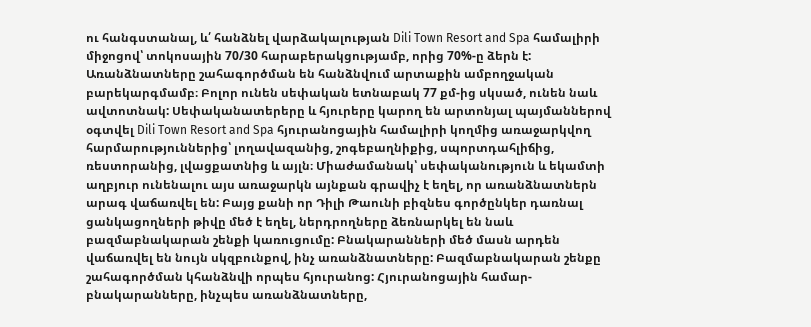ու հանգստանալ, և՛ հանձնել վարձակալության Dili Town Resort and Spa համալիրի միջոցով՝ տոկոսային 70/30 հարաբերակցությամբ, որից 70%-ը ձերն է: Առանձնատները շահագործման են հանձնվում արտաքին ամբողջական բարեկարգմամբ։ Բոլոր ունեն սեփական ետնաբակ 77 քմ-ից սկսած, ունեն նաև ավտոտնակ: Սեփականատերերը և հյուրերը կարող են արտոնյալ պայմաններով օգտվել Dili Town Resort and Spa հյուրանոցային համալիրի կողմից առաջարկվող հարմարություններից՝ լողավազանից, շոգեբաղնիքից, սպորտդահլիճից, ռեստորանից, լվացքատնից և այլն։ Միաժամանակ՝ սեփականություն և եկամտի աղբյուր ունենալու այս առաջարկն այնքան գրավիչ է եղել, որ առանձնատներն արագ վաճառվել են: Բայց քանի որ Դիլի Թաունի բիզնես գործընկեր դառնալ ցանկացողների թիվը մեծ է եղել, ներդրողները ձեռնարկել են նաև բազմաբնակարան շենքի կառուցումը: Բնակարանների մեծ մասն արդեն վաճառվել են նույն սկզբունքով, ինչ առանձնատները: Բազմաբնակարան շենքը շահագործման կհանձնվի որպես հյուրանոց: Հյուրանոցային համար-բնակարանները, ինչպես առանձնատները,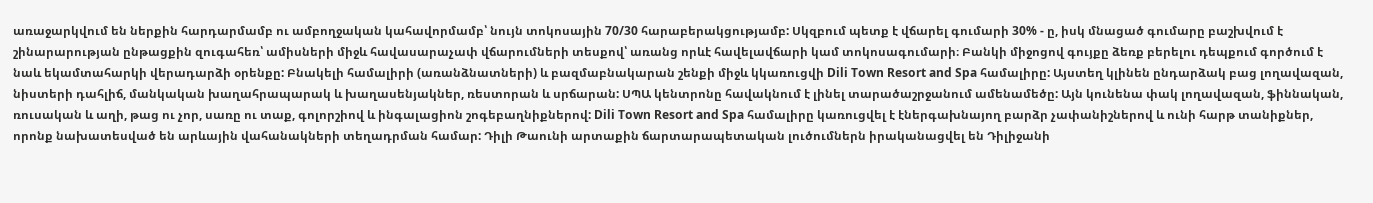առաջարկվում են ներքին հարդարմամբ ու ամբողջական կահավորմամբ՝ նույն տոկոսային 70/30 հարաբերակցությամբ: Սկզբում պետք է վճարել գումարի 30% - ը, իսկ մնացած գումարը բաշխվում է շինարարության ընթացքին զուգահեռ՝ ամիսների միջև հավասարաչափ վճարումների տեսքով՝ առանց որևէ հավելավճարի կամ տոկոսագումարի։ Բանկի միջոցով գույքը ձեռք բերելու դեպքում գործում է նաև եկամտահարկի վերադարձի օրենքը: Բնակելի համալիրի (առանձնատների) և բազմաբնակարան շենքի միջև կկառուցվի Dili Town Resort and Spa համալիրը: Այստեղ կլինեն ընդարձակ բաց լողավազան, նիստերի դահլիճ, մանկական խաղահրապարակ և խաղասենյակներ, ռեստորան և սրճարան: ՍՊԱ կենտրոնը հավակնում է լինել տարածաշրջանում ամենամեծը: Այն կունենա փակ լողավազան, ֆիննական, ռուսական և աղի, թաց ու չոր, սառը ու տաք, գոլորշիով և ինգալացիոն շոգեբաղնիքներով: Dili Town Resort and Spa համալիրը կառուցվել է էներգախնայող բարձր չափանիշներով և ունի հարթ տանիքներ, որոնք նախատեսված են արևային վահանակների տեղադրման համար: Դիլի Թաունի արտաքին ճարտարապետական լուծումներն իրականացվել են Դիլիջանի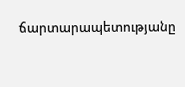ճարտարապետությանը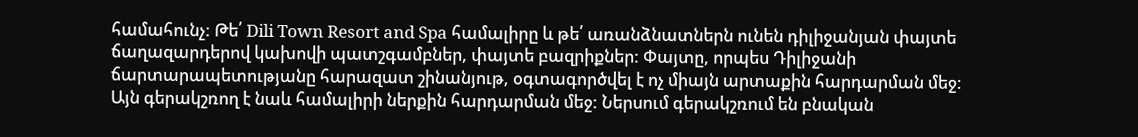համահունչ: Թե՛ Dili Town Resort and Spa համալիրը և թե՛ առանձնատներն ունեն դիլիջանյան փայտե ճաղազարդերով կախովի պատշգամբներ, փայտե բազրիքներ: Փայտը, որպես Դիլիջանի ճարտարապետությանը հարազատ շինանյութ, օգտագործվել է ոչ միայն արտաքին հարդարման մեջ: Այն գերակշռող է նաև համալիրի ներքին հարդարման մեջ: Ներսում գերակշռում են բնական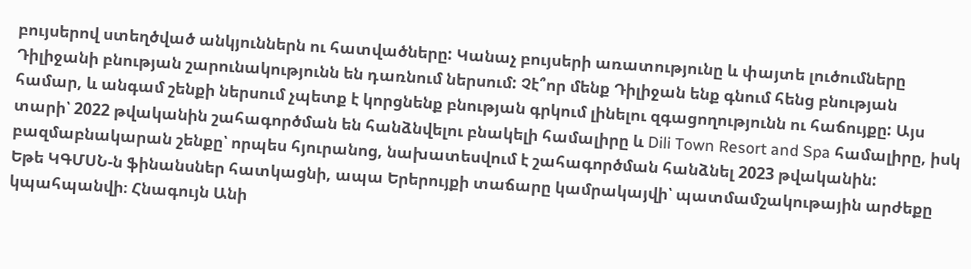բույսերով ստեղծված անկյուններն ու հատվածները: Կանաչ բույսերի առատությունը և փայտե լուծումները Դիլիջանի բնության շարունակությունն են դառնում ներսում: Չէ՞որ մենք Դիլիջան ենք գնում հենց բնության համար, և անգամ շենքի ներսում չպետք է կորցնենք բնության գրկում լինելու զգացողությունն ու հաճույքը: Այս տարի՝ 2022 թվականին շահագործման են հանձնվելու բնակելի համալիրը և Dili Town Resort and Spa համալիրը, իսկ բազմաբնակարան շենքը՝ որպես հյուրանոց, նախատեսվում է շահագործման հանձնել 2023 թվականին:
Եթե ԿԳՄՍՆ-ն ֆինանսներ հատկացնի, ապա Երերույքի տաճարը կամրակայվի՝ պատմամշակութային արժեքը կպահպանվի։ Հնագույն Անի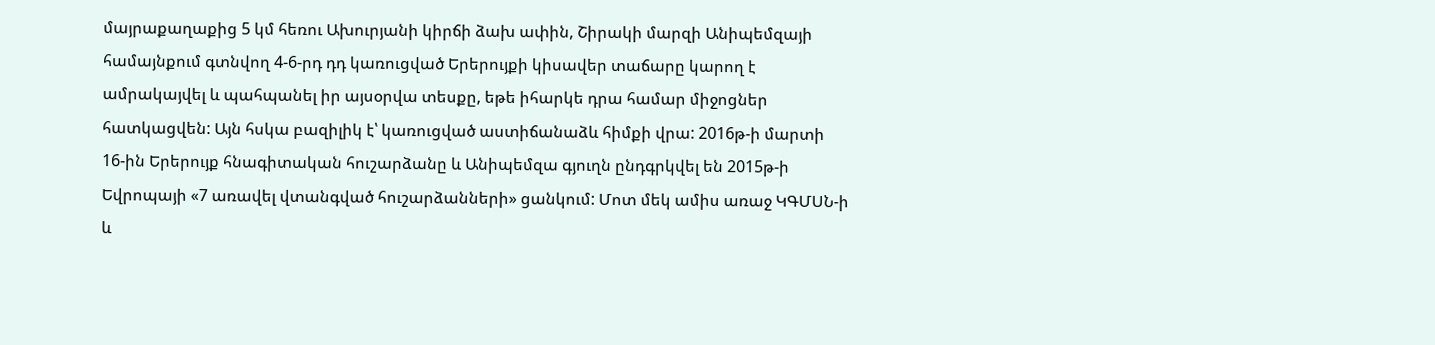մայրաքաղաքից 5 կմ հեռու Ախուրյանի կիրճի ձախ ափին, Շիրակի մարզի Անիպեմզայի համայնքում գտնվող 4-6-րդ դդ կառուցված Երերույքի կիսավեր տաճարը կարող է ամրակայվել և պահպանել իր այսօրվա տեսքը, եթե իհարկե դրա համար միջոցներ հատկացվեն: Այն հսկա բազիլիկ է՝ կառուցված աստիճանաձև հիմքի վրա: 2016թ-ի մարտի 16-ին Երերույք հնագիտական հուշարձանը և Անիպեմզա գյուղն ընդգրկվել են 2015թ-ի Եվրոպայի «7 առավել վտանգված հուշարձանների» ցանկում: Մոտ մեկ ամիս առաջ ԿԳՄՍՆ-ի և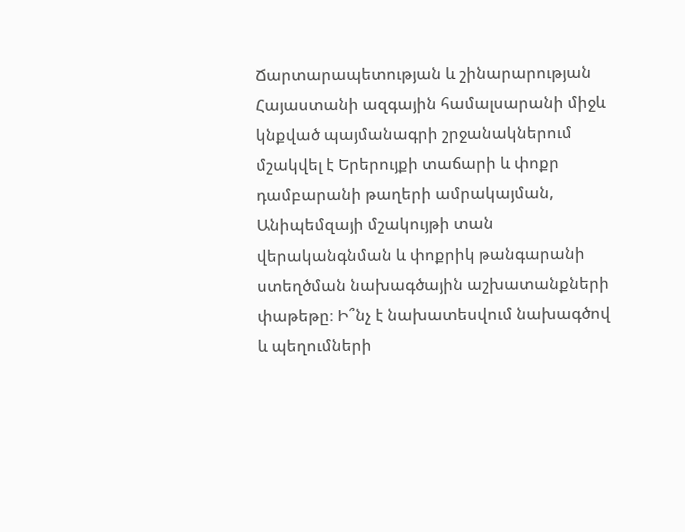Ճարտարապետության և շինարարության Հայաստանի ազգային համալսարանի միջև կնքված պայմանագրի շրջանակներում մշակվել է Երերույքի տաճարի և փոքր դամբարանի թաղերի ամրակայման, Անիպեմզայի մշակույթի տան վերականգնման և փոքրիկ թանգարանի ստեղծման նախագծային աշխատանքների փաթեթը։ Ի՞նչ է նախատեսվում նախագծով և պեղումների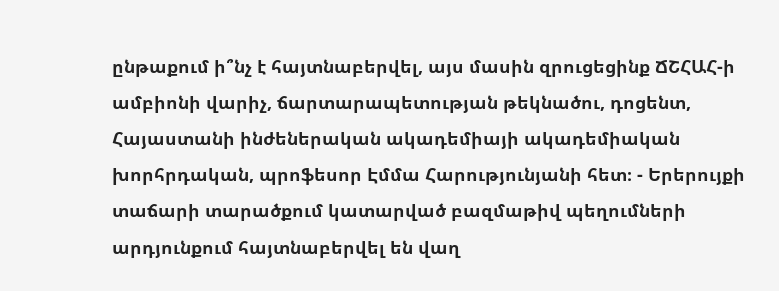ընթաքում ի՞նչ է հայտնաբերվել, այս մասին զրուցեցինք ՃՇՀԱՀ-ի ամբիոնի վարիչ, ճարտարապետության թեկնածու, դոցենտ, Հայաստանի ինժեներական ակադեմիայի ակադեմիական խորհրդական, պրոֆեսոր Էմմա Հարությունյանի հետ։ - Երերույքի տաճարի տարածքում կատարված բազմաթիվ պեղումների արդյունքում հայտնաբերվել են վաղ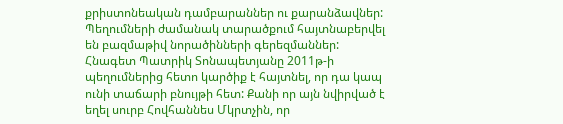քրիստոնեական դամբարաններ ու քարանձավներ: Պեղումների ժամանակ տարածքում հայտնաբերվել են բազմաթիվ նորածինների գերեզմաններ: Հնագետ Պատրիկ Տոնապետյանը 2011թ-ի պեղումներից հետո կարծիք է հայտնել, որ դա կապ ունի տաճարի բնույթի հետ: Քանի որ այն նվիրված է եղել սուրբ Հովհաննես Մկրտչին, որ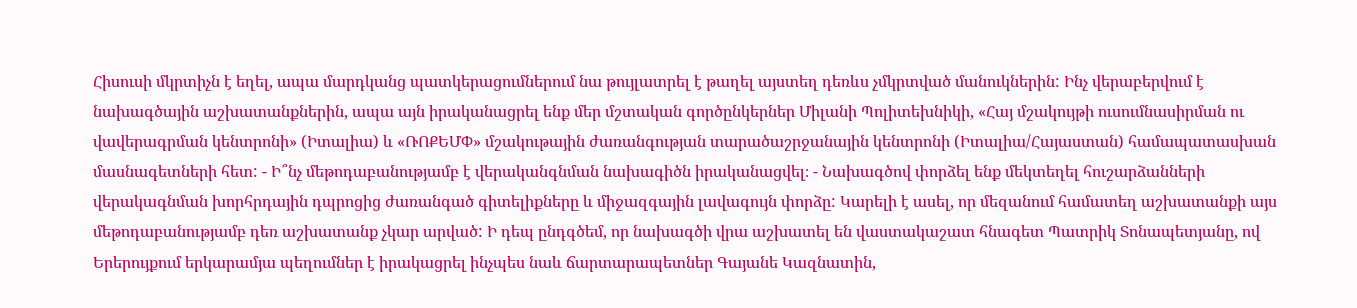Հիսուսի մկրտիչն է եղել, ապա մարդկանց պատկերացումներում նա թույլատրել է թաղել այստեղ դեռևս չմկրտված մանուկներին: Ինչ վերաբերվում է նախագծային աշխատանքներին, ապա այն իրականացրել ենք մեր մշտական գործընկերներ Միլանի Պոլիտեխնիկի, «Հայ մշակույթի ուսումնասիրման ու վավերագրման կենտրոնի» (Իտալիա) և «ՌՈՔԵՄՓ» մշակութային ժառանգության տարածաշրջանային կենտրոնի (Իտալիա/Հայաստան) համապատասխան մասնագետների հետ: - Ի՞նչ մեթոդաբանությամբ է վերականգնման նախագիծն իրականացվել։ - Նախագծով փորձել ենք մեկտեղել հուշարձանների վերակագնման խորհրդային դպրոցից ժառանգած գիտելիքները և միջազգային լավագույն փորձը: Կարելի է ասել, որ մեզանում համատեղ աշխատանքի այս մեթոդաբանությամբ դեռ աշխատանք չկար արված: Ի դեպ ընդգծեմ, որ նախագծի վրա աշխատել են վաստակաշատ հնագետ Պատրիկ Տոնապետյանը, ով Երերույքում երկարամյա պեղումներ է իրակացրել ինչպես նաև ճարտարապետներ Գայանե Կազնատին,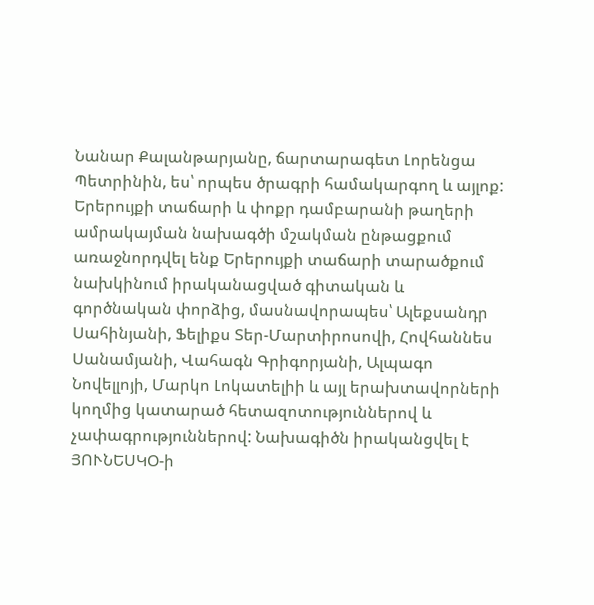Նանար Քալանթարյանը, ճարտարագետ Լորենցա Պետրինին, ես՝ որպես ծրագրի համակարգող և այլոք: Երերույքի տաճարի և փոքր դամբարանի թաղերի ամրակայման նախագծի մշակման ընթացքում առաջնորդվել ենք Երերույքի տաճարի տարածքում նախկինում իրականացված գիտական և գործնական փորձից, մասնավորապես՝ Ալեքսանդր Սահինյանի, Ֆելիքս Տեր-Մարտիրոսովի, Հովհաննես Սանամյանի, Վահագն Գրիգորյանի, Ալպագո Նովելլոյի, Մարկո Լոկատելիի և այլ երախտավորների կողմից կատարած հետազոտություններով և չափագրություններով: Նախագիծն իրականցվել է ՅՈՒՆԵՍԿՕ-ի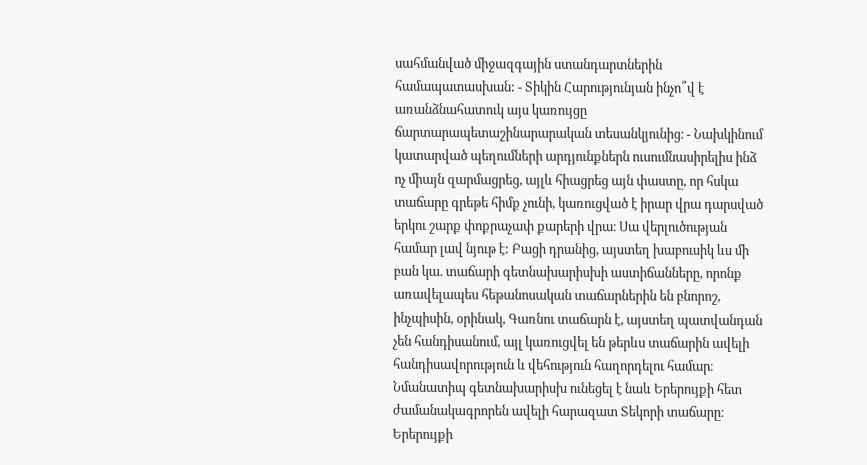սահմանված միջազգային ստանդարտներին համապատասխան: - Տիկին Հարությունյան ինչո՞վ է առանձնահատուկ այս կառույցը ճարտարապետաշինարարական տեսանկյունից։ - Նախկինում կատարված պեղումների արդյունքներն ուսումնասիրելիս ինձ ոչ միայն զարմացրեց, այլև հիացրեց այն փաստը, որ հսկա տաճարը գրեթե հիմք չունի, կառուցված է իրար վրա դարսված երկու շարք փոքրաչափ քարերի վրա։ Սա վերլուծության համար լավ նյութ է: Բացի դրանից, այստեղ խաբուսիկ ևս մի բան կա. տաճարի գետնախարիսխի աստիճանները, որոնք առավելապես հեթանոսական տաճարներին են բնորոշ, ինչպիսին, օրինակ, Գառնու տաճարն է, այստեղ պատվանդան չեն հանդիսանում, այլ կառուցվել են թերևս տաճարին ավելի հանդիսավորություն և վեհություն հաղորդելու համար։ Նմանատիպ գետնախարիսխ ունեցել է նաև Երերույքի հետ ժամանակագրորեն ավելի հարազատ Տեկորի տաճարը։ Երերույքի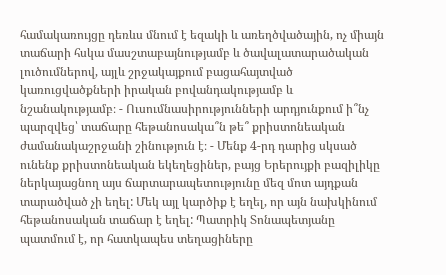համակառույցը դեռևս մնում է եզակի և առեղծվածային, ոչ միայն տաճարի հսկա մասշտաբայնությամբ և ծավալատարածական լուծումներով, այլև շրջակայքում բացահայտված կառուցվածքների իրական բովանդակությամբ և նշանակությամբ։ - Ուսումնասիրությունների արդյունքում ի՞նչ պարզվեց՝ տաճարը հեթանոսակա՞ն թե՞ քրիստոնեական ժամանակաշրջանի շինություն է։ - Մենք 4-րդ դարից սկսած ունենք քրիստոնեական եկեղեցիներ, բայց Երերույքի բազիլիկը ներկայացնող այս ճարտարապետությունը մեզ մոտ այդքան տարածված չի եղել: Մեկ այլ կարծիք է եղել, որ այն նախկինում հեթանոսական տաճար է եղել: Պատրիկ Տոնապետյանը պատմում է, որ հատկապես տեղացիները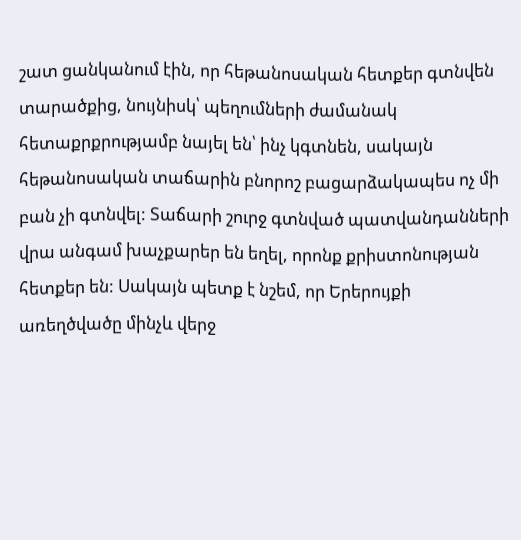շատ ցանկանում էին, որ հեթանոսական հետքեր գտնվեն տարածքից, նույնիսկ՝ պեղումների ժամանակ հետաքրքրությամբ նայել են՝ ինչ կգտնեն, սակայն հեթանոսական տաճարին բնորոշ բացարձակապես ոչ մի բան չի գտնվել: Տաճարի շուրջ գտնված պատվանդանների վրա անգամ խաչքարեր են եղել, որոնք քրիստոնության հետքեր են: Սակայն պետք է նշեմ, որ Երերույքի առեղծվածը մինչև վերջ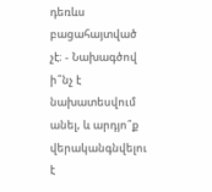դեռևս բացահայտված չէ։ - Նախագծով ի՞նչ է նախատեսվում անել, և արդյո՞ք վերականգնվելու է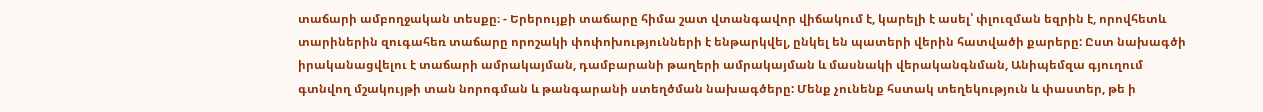տաճարի ամբողջական տեսքը։ - Երերույքի տաճարը հիմա շատ վտանգավոր վիճակում է, կարելի է ասել՝ փլուզման եզրին է, որովհետև տարիներին զուգահեռ տաճարը որոշակի փոփոխությունների է ենթարկվել, ընկել են պատերի վերին հատվածի քարերը: Ըստ նախագծի իրականացվելու է տաճարի ամրակայման, դամբարանի թաղերի ամրակայման և մասնակի վերականգնման, Անիպեմզա գյուղում գտնվող մշակույթի տան նորոգման և թանգարանի ստեղծման նախագծերը: Մենք չունենք հստակ տեղեկություն և փաստեր, թե ի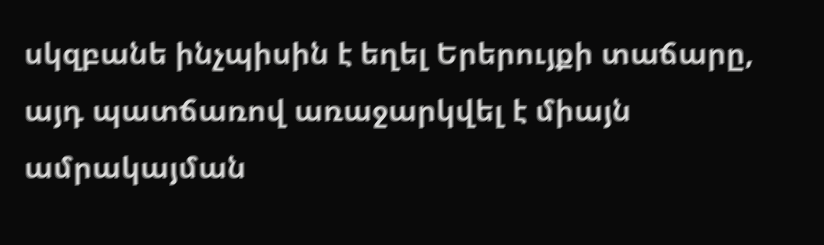սկզբանե ինչպիսին է եղել Երերույքի տաճարը, այդ պատճառով առաջարկվել է միայն ամրակայման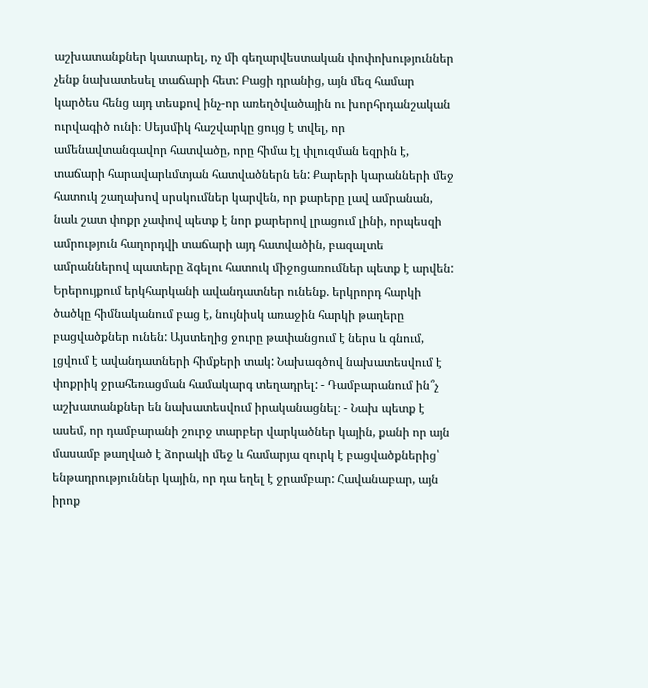աշխատանքներ կատարել, ոչ մի գեղարվեստական փոփոխություններ չենք նախատեսել տաճարի հետ: Բացի դրանից, այն մեզ համար կարծես հենց այդ տեսքով ինչ-որ առեղծվածային ու խորհրդանշական ուրվագիծ ունի։ Սեյսմիկ հաշվարկը ցույց է տվել, որ ամենավտանգավոր հատվածը, որը հիմա էլ փլուզման եզրին է, տաճարի հարավարևմտյան հատվածներն են: Քարերի կարանների մեջ հատուկ շաղախով սրսկումներ կարվեն, որ քարերը լավ ամրանան, նաև շատ փոքր չափով պետք է նոր քարերով լրացում լինի, որպեսզի ամրություն հաղորդվի տաճարի այդ հատվածին, բազալտե ամրաններով պատերը ձգելու հատուկ միջոցառումներ պետք է արվեն: Երերույքում երկհարկանի ավանդատներ ունենք. երկրորդ հարկի ծածկը հիմնականում բաց է, նույնիսկ առաջին հարկի թաղերը բացվածքներ ունեն: Այստեղից ջուրը թափանցում է ներս և գնում, լցվում է ավանդատների հիմքերի տակ: Նախագծով նախատեսվում է փոքրիկ ջրահեռացման համակարգ տեղադրել: - Դամբարանում ին՞չ աշխատանքներ են նախատեսվում իրականացնել։ - Նախ պետք է ասեմ, որ դամբարանի շուրջ տարբեր վարկածներ կային, քանի որ այն մասամբ թաղված է ձորակի մեջ և համարյա զուրկ է բացվածքներից՝ ենթադրություններ կային, որ դա եղել է ջրամբար: Հավանաբար, այն իրոք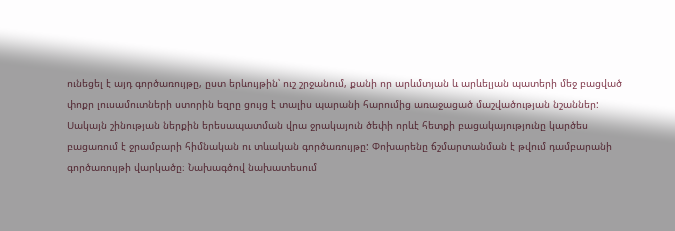ունեցել է այդ գործառույթը, ըստ երևույթին՝ ուշ շրջանում, քանի որ արևմտյան և արևելյան պատերի մեջ բացված փոքր լուսամուտների ստորին եզրը ցույց է տալիս պարանի հարումից առաջացած մաշվածության նշաններ: Սակայն շինության ներքին երեսապատման վրա ջրակայուն ծեփի որևէ հետքի բացակայությունը կարծես բացառում է ջրամբարի հիմնական ու տևական գործառույթը: Փոխարենը ճշմարտանման է թվում դամբարանի գործառույթի վարկածը։ Նախագծով նախատեսում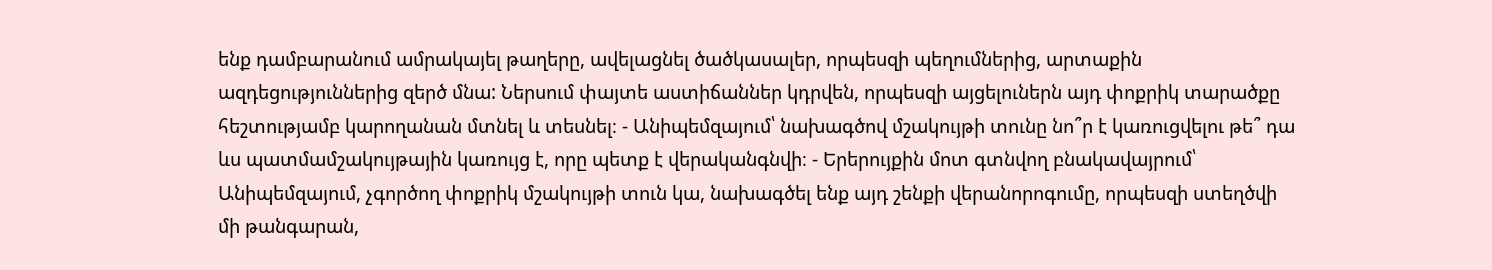ենք դամբարանում ամրակայել թաղերը, ավելացնել ծածկասալեր, որպեսզի պեղումներից, արտաքին ազդեցություններից զերծ մնա: Ներսում փայտե աստիճաններ կդրվեն, որպեսզի այցելուներն այդ փոքրիկ տարածքը հեշտությամբ կարողանան մտնել և տեսնել։ - Անիպեմզայում՝ նախագծով մշակույթի տունը նո՞ր է կառուցվելու թե՞ դա ևս պատմամշակույթային կառույց է, որը պետք է վերականգնվի։ - Երերույքին մոտ գտնվող բնակավայրում՝ Անիպեմզայում, չգործող փոքրիկ մշակույթի տուն կա, նախագծել ենք այդ շենքի վերանորոգումը, որպեսզի ստեղծվի մի թանգարան,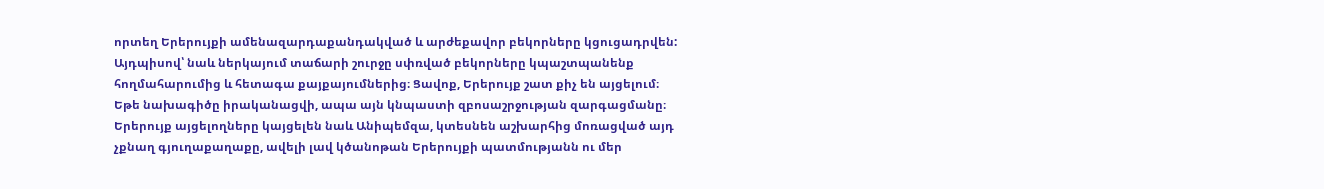որտեղ Երերույքի ամենազարդաքանդակված և արժեքավոր բեկորները կցուցադրվեն: Այդպիսով՝ նաև ներկայում տաճարի շուրջը սփռված բեկորները կպաշտպանենք հողմահարումից և հետագա քայքայումներից։ Ցավոք, Երերույք շատ քիչ են այցելում։ Եթե նախագիծը իրականացվի, ապա այն կնպաստի զբոսաշրջության զարգացմանը։ Երերույք այցելողները կայցելեն նաև Անիպեմզա, կտեսնեն աշխարհից մոռացված այդ չքնաղ գյուղաքաղաքը, ավելի լավ կծանոթան Երերույքի պատմությանն ու մեր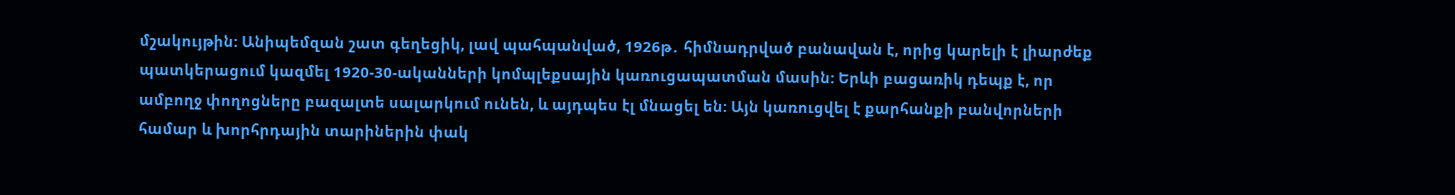մշակույթին: Անիպեմզան շատ գեղեցիկ, լավ պահպանված, 1926թ․ հիմնադրված բանավան է, որից կարելի է լիարժեք պատկերացում կազմել 1920-30-ականների կոմպլեքսային կառուցապատման մասին: Երևի բացառիկ դեպք է, որ ամբողջ փողոցները բազալտե սալարկում ունեն, և այդպես էլ մնացել են: Այն կառուցվել է քարհանքի բանվորների համար և խորհրդային տարիներին փակ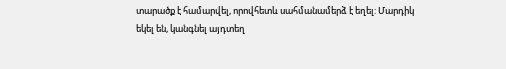տարածք է համարվել, որովհետև սահմանամերձ է եղել: Մարդիկ եկել են, կանգնել այդտեղ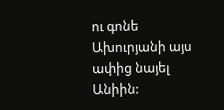ու գոնե Ախուրյանի այս ափից նայել Անիին: